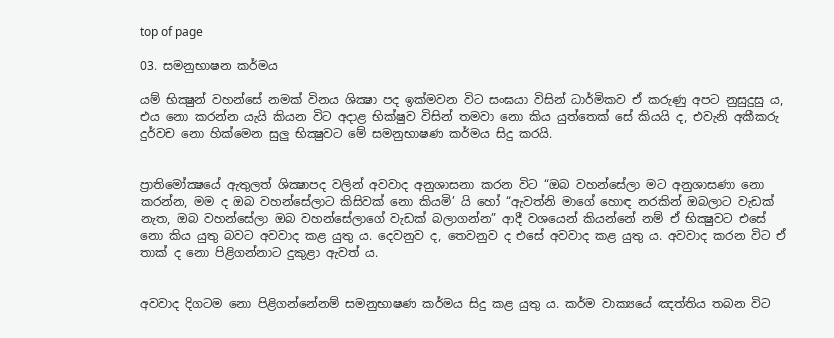top of page

03. සමනුභාෂන කර්මය

යම් භික්‍ෂුන් වහන්සේ නමක් විනය ශික්‍ෂා පද ඉක්මවන විට සංඝයා විසින් ධාර්මිකව ඒ කරුණු අපට නුසුදුසු ය, එය නො කරන්න යැයි කියන විට අදාළ භික්ෂුව විසින් තමවා නො කිය යුත්තෙක් සේ කියයි ද, එවැනි අකීකරු දුර්වච නො හික්මෙන සුලු භික්‍ෂුවට මේ සමනුභාෂණ කර්මය සිදු කරයි.


ප්‍රාතිමෝක්‍ෂයේ ඇතුලත් ශික්‍ෂාපද වලින් අවවාද අනුශාසනා කරන විට “ඔබ වහන්සේලා මට අනුශාසණා නො කරන්න, මම ද ඔබ වහන්සේලාට කිසිවක් නො කියමි’ යි හෝ “ඇවත්නි මාගේ හොඳ නරකින් ඔබලාට වැඩක් නැත, ඔබ වහන්සේලා ඔබ වහන්සේලාගේ වැඩක් බලාගන්න” ආදී වශයෙන් කියන්නේ නම් ඒ භික්‍ෂුවට එසේ නො කිය යුතු බවට අවවාද කළ යුතු ය. දෙවනුව ද, තෙවනුව ද එසේ අවවාද කළ යුතු ය. අවවාද කරන විට ඒ තාක් ද නො පිළිගන්නාට දුකුළා ඇවත් ය.


අවවාද දිගටම නො පිළිගන්නේනම් සමනුභාෂණ කර්මය සිදු කළ යුතු ය. කර්ම වාක්‍යයේ ඤත්තිය තබන විට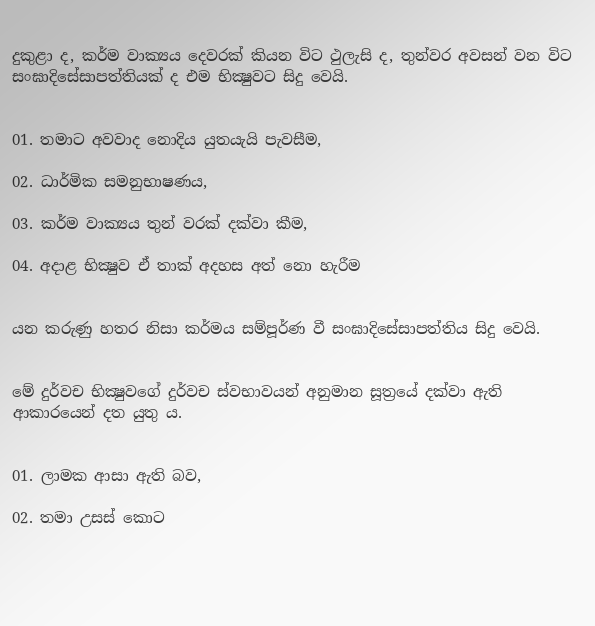දුකුළා ද, කර්ම වාක්‍යය දෙවරක් කියන විට ථුලැසි ද, තුන්වර අවසන් වන විට සංඝාදිසේසාපත්තියක් ද එම භික්‍ෂුවට සිදු වෙයි.


01. තමාට අවවාද නොදිය යුතයැයි පැවසීම,

02. ධාර්මික සමනුභාෂණය,

03. කර්ම වාක්‍යය තුන් වරක් දක්වා කීම,

04. අදාළ භික්‍ෂුව ඒ තාක් අදහස අත් නො හැරීම


යන කරුණු හතර නිසා කර්මය සම්පූර්ණ වී සංඝාදිසේසාපත්තිය සිදු වෙයි.


මේ දුර්වච භික්‍ෂුවගේ දුර්වච ස්වභාවයන් අනුමාන සූත්‍රයේ දක්වා ඇති ආකාරයෙන් දත යුතු ය.


01. ලාමක ආසා ඇති බව,

02. තමා උසස් කොට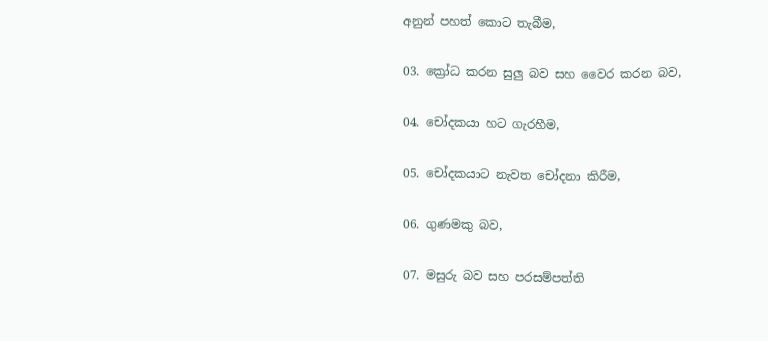අනුන් පහත් කොට තැබීම,

03. ක්‍රෝධ කරන සුලු බව සහ වෛර කරන බව,

04. චෝදකයා හට ගැරහීම,

05. චෝදකයාට නැවත චෝදනා කිරීම,

06. ගුණමකු බව,

07. මසුරු බව සහ පරසම්පත්ති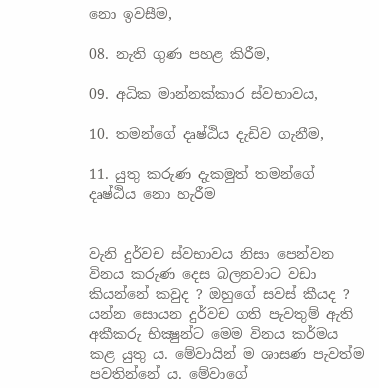නො ඉවසීම,

08. නැති ගුණ පහළ කිරීම,

09. අධික මාන්නක්කාර ස්වභාවය,

10. තමන්ගේ දෘෂ්ඨිය දැඩිව ගැනීම,

11. යුතු කරුණ දැකමුත් තමන්ගේ දෘෂ්ඨිය නො හැරීම


වැනි දුර්වච ස්වභාවය නිසා පෙන්වන විනය කරුණ දෙස බලනවාට වඩා කියන්නේ කවුද ? ඔහුගේ සවස් කීයද ? යන්න සොයන දුර්වච ගති පැවතුම් ඇති අකීකරු භික්‍ෂුන්ට මෙම විනය කර්මය කළ යුතු ය. මේවායින් ම ශාසණ පැවත්ම පවතින්නේ ය. මේවාගේ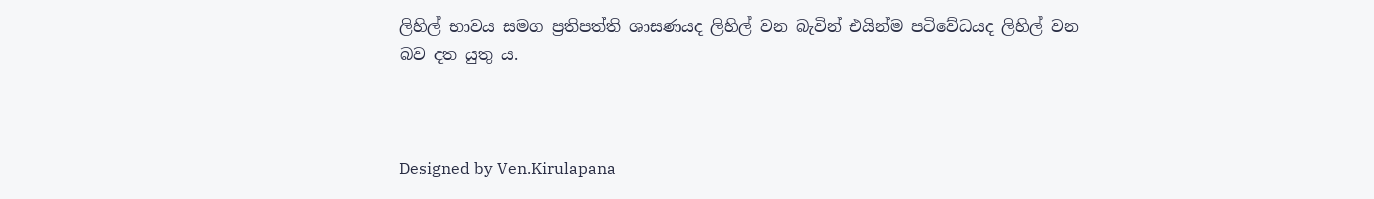ලිහිල් භාවය සමග ප්‍රතිපත්ති ශාසණයද ලිහිල් වන බැවින් එයින්ම පටිවේධයද ලිහිල් වන බව දත යුතු ය.



Designed by Ven.Kirulapana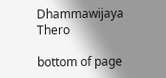Dhammawijaya Thero

bottom of page